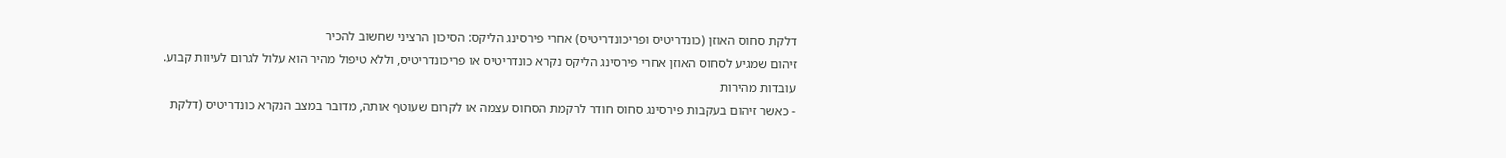דלקת סחוס האוזן (כונדריטיס ופריכונדריטיס) אחרי פירסינג הליקס: הסיכון הרציני שחשוב להכיר
זיהום שמגיע לסחוס האוזן אחרי פירסינג הליקס נקרא כונדריטיס או פריכונדריטיס, וללא טיפול מהיר הוא עלול לגרום לעיוות קבוע.
עובדות מהירות
- כאשר זיהום בעקבות פירסינג סחוס חודר לרקמת הסחוס עצמה או לקרום שעוטף אותה, מדובר במצב הנקרא כונדריטיס (דלקת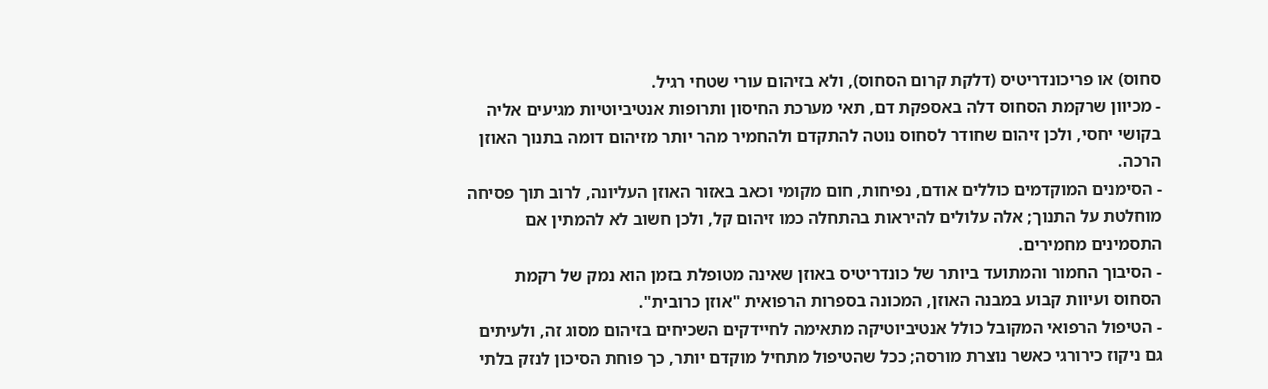סחוס) או פריכונדריטיס (דלקת קרום הסחוס), ולא בזיהום עורי שטחי רגיל.
- מכיוון שרקמת הסחוס דלה באספקת דם, תאי מערכת החיסון ותרופות אנטיביוטיות מגיעים אליה בקושי יחסי, ולכן זיהום שחודר לסחוס נוטה להתקדם ולהחמיר מהר יותר מזיהום דומה בתנוך האוזן הרכה.
- הסימנים המוקדמים כוללים אודם, נפיחות, חום מקומי וכאב באזור האוזן העליונה, לרוב תוך פסיחה מוחלטת על התנוך; אלה עלולים להיראות בהתחלה כמו זיהום קל, ולכן חשוב לא להמתין אם התסמינים מחמירים.
- הסיבוך החמור והמתועד ביותר של כונדריטיס באוזן שאינה מטופלת בזמן הוא נמק של רקמת הסחוס ועיוות קבוע במבנה האוזן, המכונה בספרות הרפואית "אוזן כרובית".
- הטיפול הרפואי המקובל כולל אנטיביוטיקה מתאימה לחיידקים השכיחים בזיהום מסוג זה, ולעיתים גם ניקוז כירורגי כאשר נוצרת מורסה; ככל שהטיפול מתחיל מוקדם יותר, כך פוחת הסיכון לנזק בלתי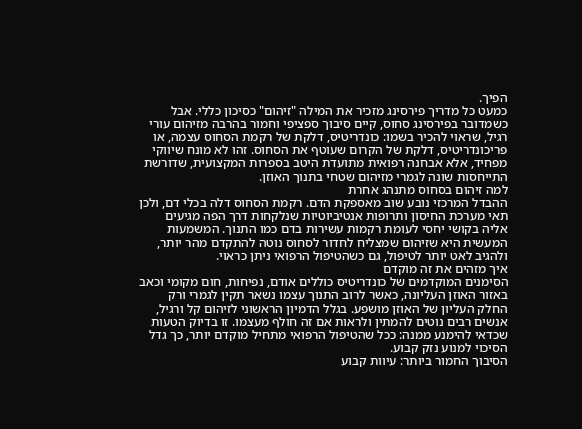הפיך.
כמעט כל מדריך פירסינג מזכיר את המילה "זיהום" כסיכון כללי. אבל כשמדובר בפירסינג סחוס, קיים סיבוך ספציפי וחמור בהרבה מזיהום עורי רגיל, שראוי להכיר בשמו: כונדריטיס, דלקת של רקמת הסחוס עצמה, או פריכונדריטיס, דלקת של הקרום שעוטף את הסחוס. זהו לא מונח שיווקי מפחיד, אלא אבחנה רפואית מתועדת היטב בספרות המקצועית, שדורשת התייחסות שונה לגמרי מזיהום שטחי בתנוך האוזן.
למה זיהום בסחוס מתנהג אחרת
ההבדל המרכזי נובע שוב מאספקת הדם. רקמת הסחוס דלה בכלי דם, ולכן תאי מערכת החיסון ותרופות אנטיביוטיות שנלקחות דרך הפה מגיעים אליה בקושי יחסי לעומת רקמות עשירות בדם כמו התנוך. המשמעות המעשית היא שזיהום שמצליח לחדור לסחוס נוטה להתקדם מהר יותר, ולהגיב לאט יותר לטיפול, גם כשהטיפול הרפואי ניתן כראוי.
איך מזהים את זה מוקדם
הסימנים המוקדמים של כונדריטיס כוללים אודם, נפיחות, חום מקומי וכאב באזור האוזן העליונה, כאשר לרוב התנוך עצמו נשאר תקין לגמרי ורק החלק העליון של האוזן מושפע. בגלל הדמיון הראשוני לזיהום קל ורגיל, אנשים רבים נוטים להמתין ולראות אם זה חולף מעצמו. זו בדיוק הטעות שכדאי להימנע ממנה: ככל שהטיפול הרפואי מתחיל מוקדם יותר, כך גדל הסיכוי למנוע נזק קבוע.
הסיבוך החמור ביותר: עיוות קבוע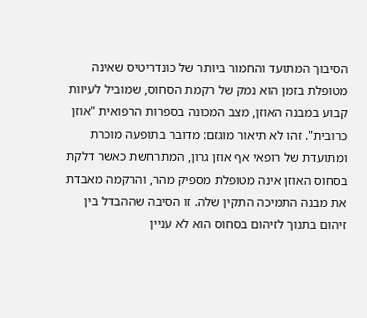הסיבוך המתועד והחמור ביותר של כונדריטיס שאינה מטופלת בזמן הוא נמק של רקמת הסחוס, שמוביל לעיוות קבוע במבנה האוזן, מצב המכונה בספרות הרפואית "אוזן כרובית". זהו לא תיאור מוגזם: מדובר בתופעה מוכרת ומתועדת של רופאי אף אוזן גרון, המתרחשת כאשר דלקת בסחוס האוזן אינה מטופלת מספיק מהר, והרקמה מאבדת את מבנה התמיכה התקין שלה. זו הסיבה שההבדל בין זיהום בתנוך לזיהום בסחוס הוא לא עניין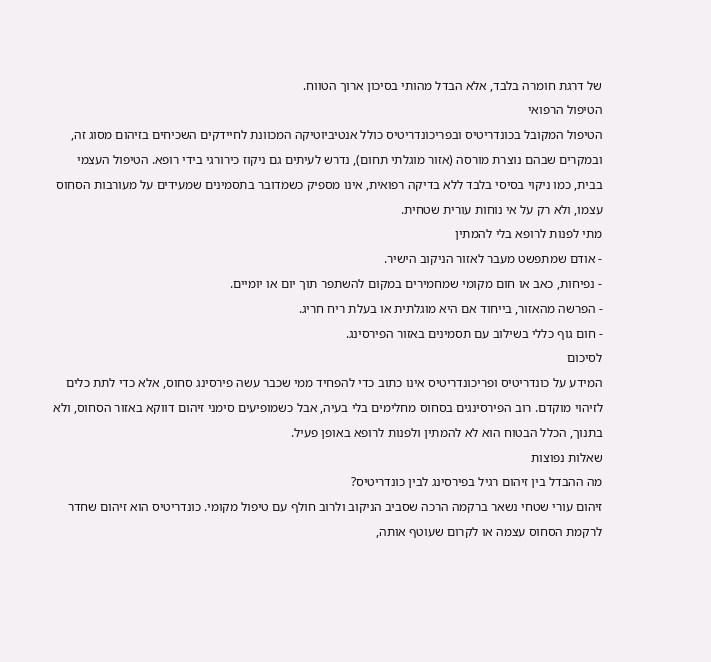של דרגת חומרה בלבד, אלא הבדל מהותי בסיכון ארוך הטווח.
הטיפול הרפואי
הטיפול המקובל בכונדריטיס ובפריכונדריטיס כולל אנטיביוטיקה המכוונת לחיידקים השכיחים בזיהום מסוג זה, ובמקרים שבהם נוצרת מורסה (אזור מוגלתי תחום), נדרש לעיתים גם ניקוז כירורגי בידי רופא. הטיפול העצמי בבית, כמו ניקוי בסיסי בלבד ללא בדיקה רפואית, אינו מספיק כשמדובר בתסמינים שמעידים על מעורבות הסחוס עצמו, ולא רק על אי נוחות עורית שטחית.
מתי לפנות לרופא בלי להמתין
- אודם שמתפשט מעבר לאזור הניקוב הישיר.
- נפיחות, כאב או חום מקומי שמחמירים במקום להשתפר תוך יום או יומיים.
- הפרשה מהאזור, בייחוד אם היא מוגלתית או בעלת ריח חריג.
- חום גוף כללי בשילוב עם תסמינים באזור הפירסינג.
לסיכום
המידע על כונדריטיס ופריכונדריטיס אינו כתוב כדי להפחיד ממי שכבר עשה פירסינג סחוס, אלא כדי לתת כלים לזיהוי מוקדם. רוב הפירסינגים בסחוס מחלימים בלי בעיה, אבל כשמופיעים סימני זיהום דווקא באזור הסחוס, ולא בתנוך, הכלל הבטוח הוא לא להמתין ולפנות לרופא באופן פעיל.
שאלות נפוצות
מה ההבדל בין זיהום רגיל בפירסינג לבין כונדריטיס?
זיהום עורי שטחי נשאר ברקמה הרכה שסביב הניקוב ולרוב חולף עם טיפול מקומי. כונדריטיס הוא זיהום שחדר לרקמת הסחוס עצמה או לקרום שעוטף אותה,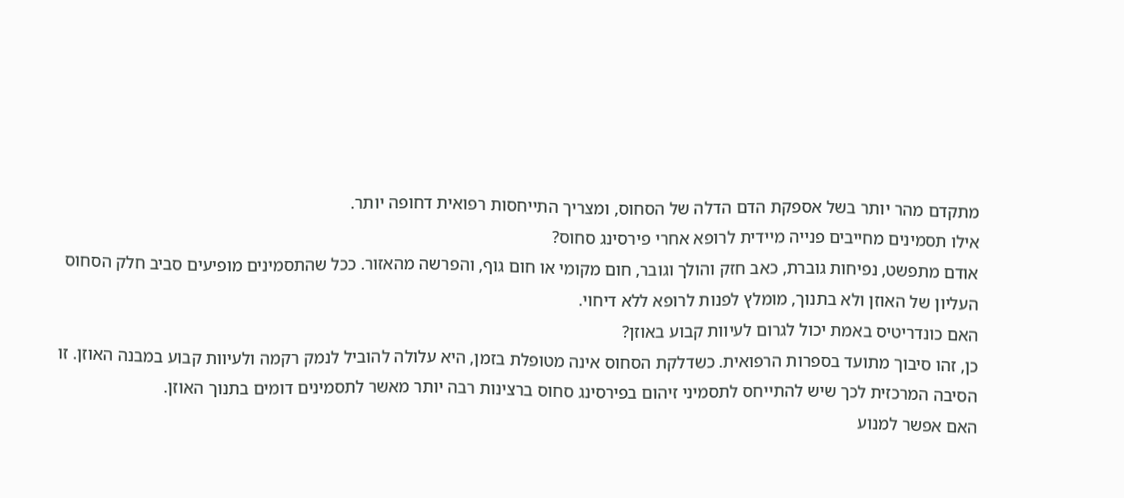מתקדם מהר יותר בשל אספקת הדם הדלה של הסחוס, ומצריך התייחסות רפואית דחופה יותר.
אילו תסמינים מחייבים פנייה מיידית לרופא אחרי פירסינג סחוס?
אודם מתפשט, נפיחות גוברת, כאב חזק והולך וגובר, חום מקומי או חום גוף, והפרשה מהאזור. ככל שהתסמינים מופיעים סביב חלק הסחוס העליון של האוזן ולא בתנוך, מומלץ לפנות לרופא ללא דיחוי.
האם כונדריטיס באמת יכול לגרום לעיוות קבוע באוזן?
כן, זהו סיבוך מתועד בספרות הרפואית. כשדלקת הסחוס אינה מטופלת בזמן, היא עלולה להוביל לנמק רקמה ולעיוות קבוע במבנה האוזן. זו הסיבה המרכזית לכך שיש להתייחס לתסמיני זיהום בפירסינג סחוס ברצינות רבה יותר מאשר לתסמינים דומים בתנוך האוזן.
האם אפשר למנוע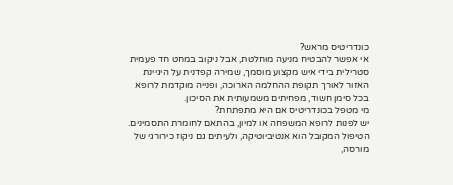כונדריטיס מראש?
אי אפשר להבטיח מניעה מוחלטת, אבל ניקוב במחט חד פעמית סטרילית בידי איש מקצוע מוסמך, שמירה קפדנית על היגיינת האזור לאורך תקופת ההחלמה הארוכה, ופנייה מוקדמת לרופא בכל סימן חשוד, מפחיתים משמעותית את הסיכון.
מי מטפל בכונדריטיס אם היא מתפתחת?
יש לפנות לרופא המשפחה או למיון, בהתאם לחומרת התסמינים. הטיפול המקובל הוא אנטיביוטיקה, ולעיתים גם ניקוז כירורגי של מורסה,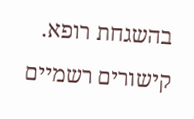בהשגחת רופא.
קישורים רשמיים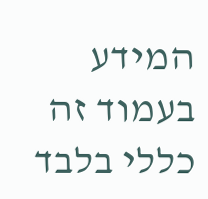המידע בעמוד זה כללי בלבד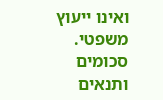ואינו ייעוץ משפטי. סכומים ותנאים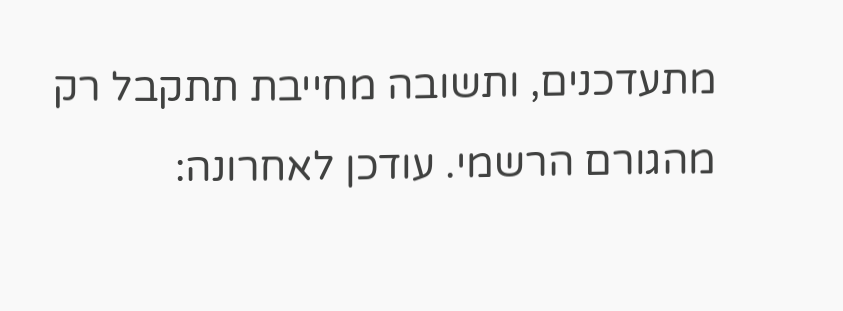מתעדכנים, ותשובה מחייבת תתקבל רק מהגורם הרשמי. עודכן לאחרונה: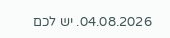04.08.2026. יש לכם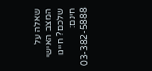שאלה על המצב האישי שלכם? חייגו חינם: 03-382-5888